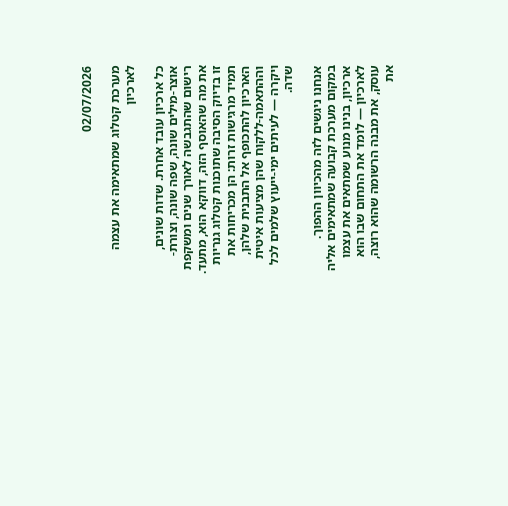02/07/2026

מערכת קטלוג שמתאימה את עצמה לארכיון

כל ארכיון עובד אחרת. שדות שונים, אוצר-מילים שונה, שפה שונה, וצורת-רישום שהתגבשה לאורך שנים ומשקפת את מה שהאוסף הזה, דווקא הוא, מתעד. זו בדיוק הסיבה שתוכנות קטלוג גנריות תמיד מרגישות זרות: הן מכריחות את הארכיון להתכופף אל התבנית שלהן, וההתאמה-ללקוח שהן מציעות איטית ויקרה — לעיתים ימי-ייעוץ שלמים לכל שדה.

אנחנו ניגשים לזה מהכיוון ההפוך. במקום מערכת קבועה שמתאימים אליה ארכיון, בנינו מנוע שמתאים את עצמו לארכיון — לומד את התחום שבו הוא עוסק, את מבנה הרשומה שהוא רוצה, את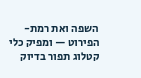השפה ואת רמת-הפירוט — ומפיק כלי קטלוג תפור בדיוק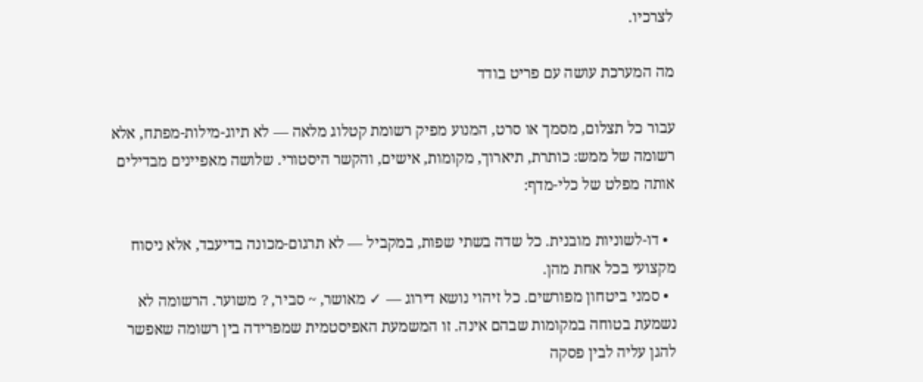לצרכיו.

מה המערכת עושה עם פריט בודד

עבור כל תצלום, מסמך או סרט, המנוע מפיק רשומת קטלוג מלאה — לא תיוג-מילות-מפתח, אלא רשומה של ממש: כותרת, תיארוך, מקומות, אישים, והקשר היסטורי. שלושה מאפיינים מבדילים אותה מפלט של כלי-מדף:

  • דו-לשוניות מובנית. כל שדה בשתי שפות, במקביל — לא תרגום-מכונה בדיעבד, אלא ניסוח מקצועי בכל אחת מהן.
  • סמני ביטחון מפורשים. כל זיהוי נושא דירוג — ✓ מאושר, ~ סביר, ? משוער. הרשומה לא נשמעת בטוחה במקומות שבהם אינה. זו המשמעת האפיסטמית שמפרידה בין רשומה שאפשר להגן עליה לבין פסקה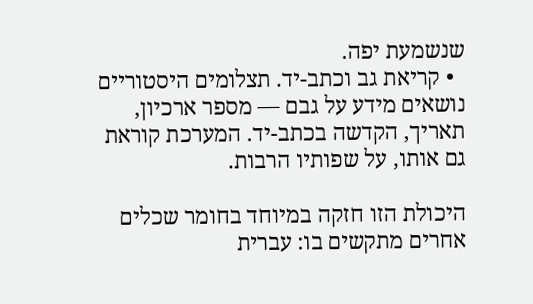שנשמעת יפה.
  • קריאת גב וכתב-יד. תצלומים היסטוריים נושאים מידע על גבם — מספר ארכיון, תאריך, הקדשה בכתב-יד. המערכת קוראת גם אותו, על שפותיו הרבות.

היכולת הזו חזקה במיוחד בחומר שכלים אחרים מתקשים בו: עברית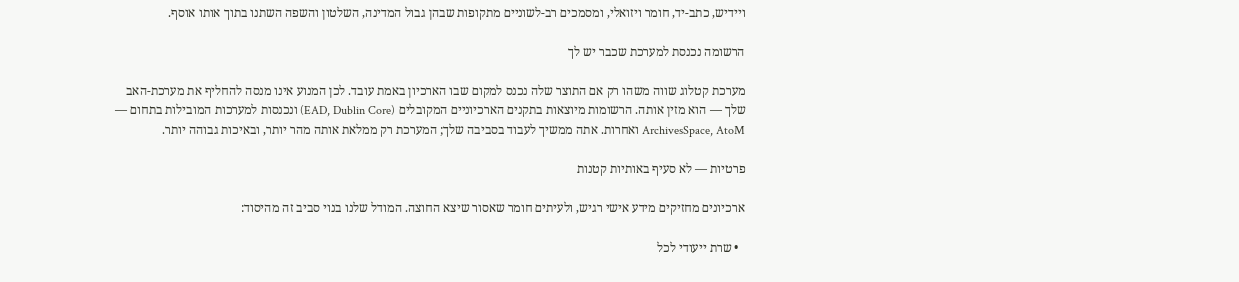ויידיש, כתב-יד, חומר ויזואלי, ומסמכים רב-לשוניים מתקופות שבהן גבול המדינה, השלטון והשפה השתנו בתוך אותו אוסף.

הרשומה נכנסת למערכת שכבר יש לך

מערכת קטלוג שווה משהו רק אם התוצר שלה נכנס למקום שבו הארכיון באמת עובד. לכן המנוע אינו מנסה להחליף את מערכת-האב שלך — הוא מזין אותה. הרשומות מיוצאות בתקנים הארכיוניים המקובלים (EAD, Dublin Core) ונכנסות למערכות המובילות בתחום — ArchivesSpace, AtoM ואחרות. אתה ממשיך לעבוד בסביבה שלך; המערכת רק ממלאת אותה מהר יותר, ובאיכות גבוהה יותר.

פרטיות — לא סעיף באותיות קטנות

ארכיונים מחזיקים מידע אישי רגיש, ולעיתים חומר שאסור שיצא החוצה. המודל שלנו בנוי סביב זה מהיסוד:

  • שרת ייעודי לכל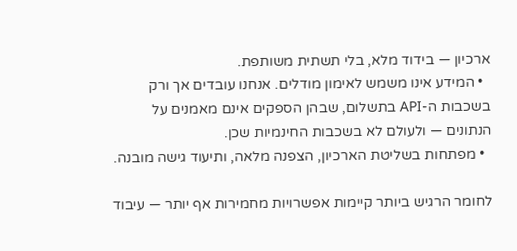ארכיון — בידוד מלא, בלי תשתית משותפת.
  • המידע אינו משמש לאימון מודלים. אנחנו עובדים אך ורק בשכבות ה-API בתשלום, שבהן הספקים אינם מאמנים על הנתונים — ולעולם לא בשכבות החינמיות שכן.
  • מפתחות בשליטת הארכיון, הצפנה מלאה, ותיעוד גישה מובנה.

לחומר הרגיש ביותר קיימות אפשרויות מחמירות אף יותר — עיבוד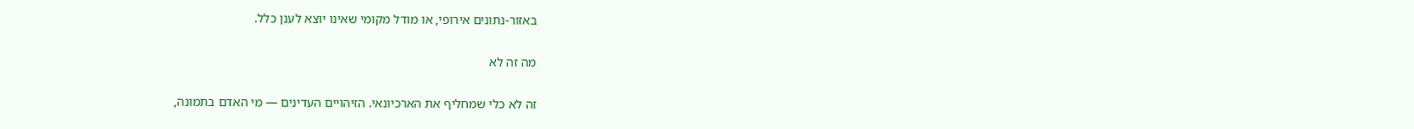באזור-נתונים אירופי, או מודל מקומי שאינו יוצא לענן כלל.

מה זה לא

זה לא כלי שמחליף את הארכיונאי. הזיהויים העדינים — מי האדם בתמונה,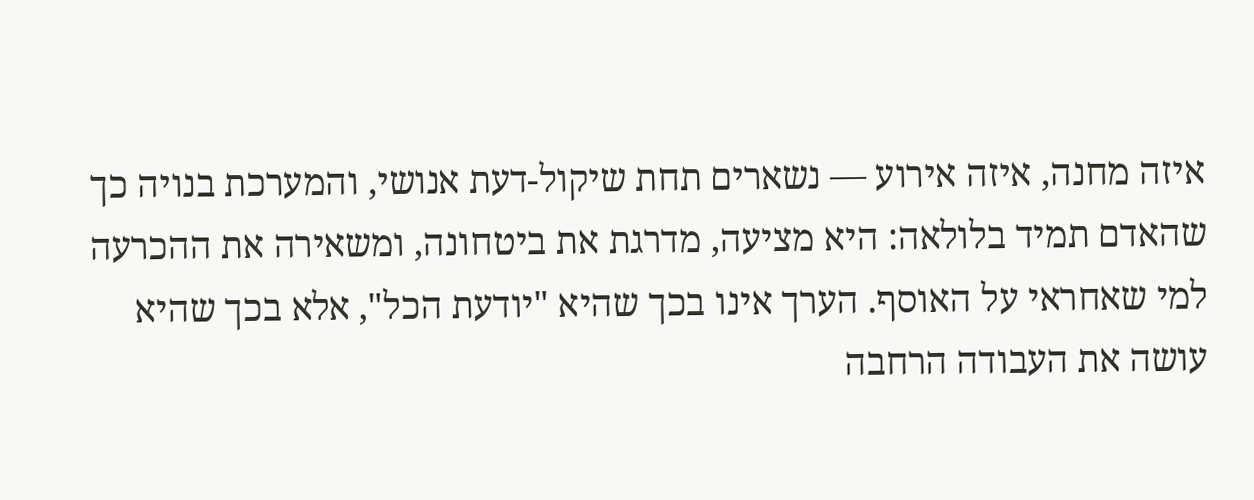איזה מחנה, איזה אירוע — נשארים תחת שיקול-דעת אנושי, והמערכת בנויה כך שהאדם תמיד בלולאה: היא מציעה, מדרגת את ביטחונה, ומשאירה את ההכרעה למי שאחראי על האוסף. הערך אינו בכך שהיא "יודעת הכל", אלא בכך שהיא עושה את העבודה הרחבה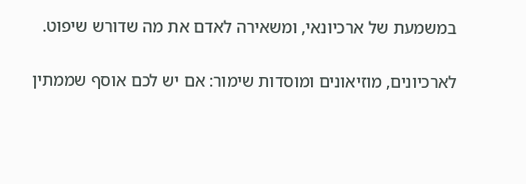במשמעת של ארכיונאי, ומשאירה לאדם את מה שדורש שיפוט.


לארכיונים, מוזיאונים ומוסדות שימור: אם יש לכם אוסף שממתין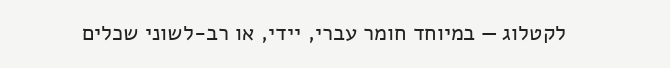לקטלוג — במיוחד חומר עברי, יידי, או רב-לשוני שכלים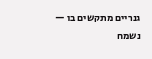גנריים מתקשים בו — נשמח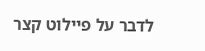לדבר על פיילוט קצר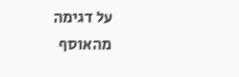על דגימה מהאוסף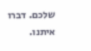שלכם. דברו איתנו.